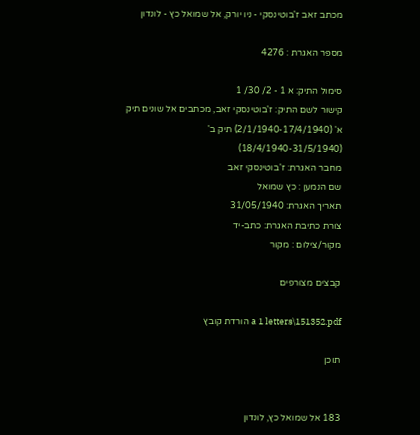מכתב זאב ז'בוטינסקי - ניו יורק, אל שמואל כץ - לונדון

מספר האגרת : 4276

סימול התיק: א 1 - 2/ 30/ 1
קישור לשם התיק: ז'בוטינסקי זאב, מכתבים אל שונים תיק א' (2/1/1940-17/4/1940) תיק ב' (18/4/1940-31/5/1940)
מחבר האגרת: ז'בוטינסקי זאב
שם הנמען : כץ שמואל
תאריך האגרת: 31/05/1940
צורת כתיבת האגרת: כתב-יד
מקור/צילום : מקור

קבצים מצורפים

a 1 letters\151352.pdf הורדת קובץ

תוכן


183 אל שמואל כץ, לונדון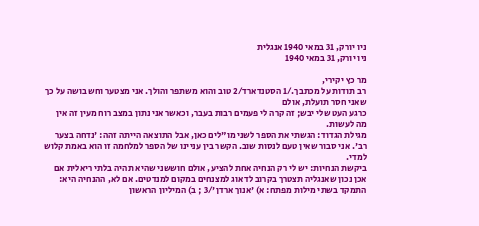ניו יורק, 31 במאי 1940 אנגלית
ניו יורק, 31 במאי 1940

מר כץ יקירי,
רב תודות על מכתבך./1 הסטנדארד/2 טוב והוא משתפר והולך. אני מצטער וחש בושה על כך שאני חסר תועלת, אולם
כרגע העט שלי יבש; זה קרה לי פעמים רבות בעבר, וכאשר אני נתון במצב רוח מעין זה אין מה לעשות.
מגילת הגדוד: הגשתי את הספר לשני מו"לים כאן, אבל התוצאה הייתה זהה: 'נדחה בצער רב'. אני סבור שאין טעם לנסות שוב. הקשר בין עניינו של הספר למלחמה זו הוא באמת קלוש למדי.
ביקשת הנחיות: יש לי רק הנחיה אחת להציע, אולם חוששני שהיא תהיה בלתי ריאלית אם אכן נכון שאנגליה תצטרך בקרוב לדאוג למצנחים במקום למנדטים. אם לא, ההנחיה היא: התמקד בשתי מילות מפתח: א) 'אנוך ארדן'/3 ; ב) המיליון הראשון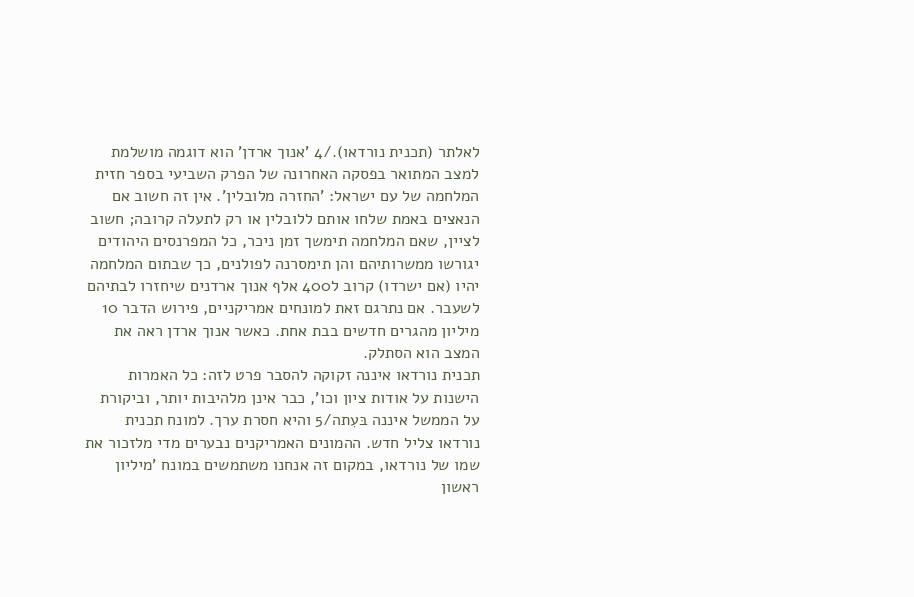לאלתר (תכנית נורדאו)./4 'אנוך ארדן' הוא דוגמה מושלמת למצב המתואר בפסקה האחרונה של הפרק השביעי בספר חזית המלחמה של עם ישראל: 'החזרה מלובלין'. אין זה חשוב אם הנאצים באמת שלחו אותם ללובלין או רק לתעלה קרובה; חשוב לציין, שאם המלחמה תימשך זמן ניכר, כל המפרנסים היהודים יגורשו ממשרותיהם והן תימסרנה לפולנים, כך שבתום המלחמה יהיו (אם ישרדו) קרוב ל400 אלף אנוך ארדנים שיחזרו לבתיהם לשעבר. אם נתרגם זאת למונחים אמריקניים, פירוש הדבר 10 מיליון מהגרים חדשים בבת אחת. כאשר אנוך ארדן ראה את המצב הוא הסתלק.
תכנית נורדאו איננה זקוקה להסבר פרט לזה: כל האמרות הישנות על אודות ציון וכו', כבר אינן מלהיבות יותר, וביקורת על הממשל איננה בּעִתה/5 והיא חסרת ערך. למונח תכנית נורדאו צליל חדש. ההמונים האמריקנים נבערים מדי מלזכור את שמו של נורדאו, במקום זה אנחנו משתמשים במונח 'מיליון ראשון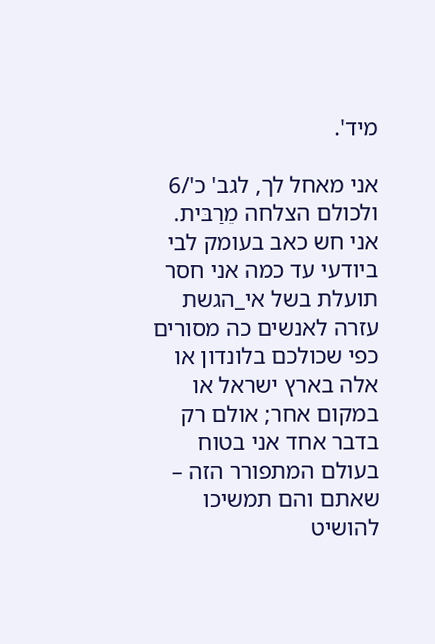מיד'.

אני מאחל לך, לגב' כ'/6 ולכולם הצלחה מֵרַבּית. אני חש כאב בעומק לבי ביודעי עד כמה אני חסר תועלת בשל אי_הגשת עזרה לאנשים כה מסורים כפי שכולכם בלונדון או אלה בארץ ישראל או במקום אחר; אולם רק בדבר אחד אני בטוח בעולם המתפורר הזה – שאתם והם תמשיכו להושיט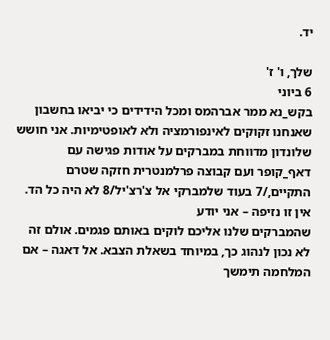יד.

שלך, ו' ז'
6 ביוני
בקש_נא ממר אברהמס ומכל הידידים כי יביאו בחשבון שאנחנו זקוקים לאינפורמציה ולא לאופטימיות. אני חושש שלונדון מדווחת במברקים על אודות פגישה עם דאף_קופר ועם קבוצה פרלמנטרית חזקה שטרם התקיים,/7 בעוד שלמברקי אל צ'רצ'יל/8 לא היה כל הד. אין זו נזיפה – אני יודע
שהמברקים שלנו אליכם לוקים באותם פגמים. אולם זה לא נכון לנהוג כך, במיוחד בשאלת הצבא. אל דאגה – אם המלחמה תימשך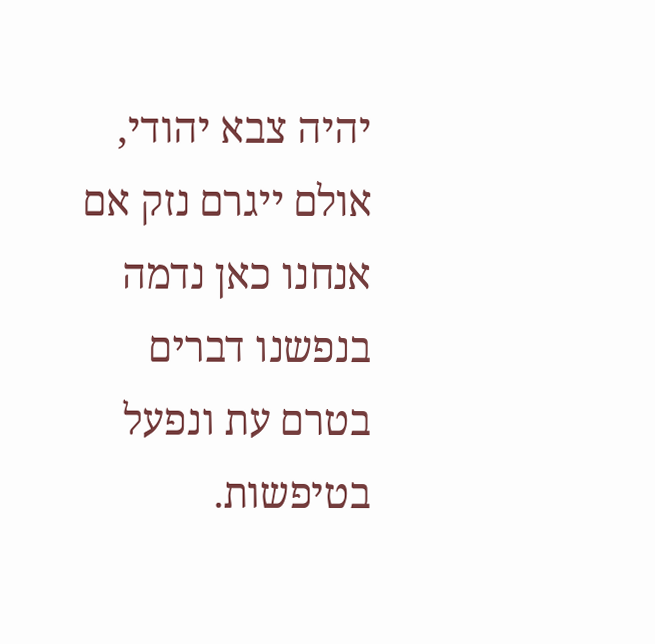יהיה צבא יהודי, אולם ייגרם נזק אם אנחנו כאן נדמה בנפשנו דברים בטרם עת ונפעל בטיפשות.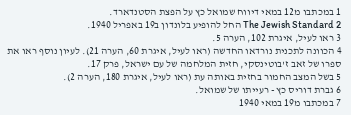1 במכתבו מ12 במאי דיווח שמואל כץ על הפצת הסטנדארד.
2 The Jewish Standard החל להופיע בלונדון ב19 באפריל 1940.
3 ראו לעיל, איגרת 102, הערה 5.
4 הכוונה לתכנית נורדאו החדשה (ראו לעיל, איגרת 60, הערה 21). לעיון נוסף ראו את ספרו של זאב ז'בוטינסקי, חזית המלחמה של עם ישראל, פרק 17.
5 בשל המצב החמור בחזית באותה עת (ראו לעיל, איגרת 180, הערה 2).
6 גברת דוריס כץ - רעייתו של שמואל.
7 במכתבו מ19 במאי 1940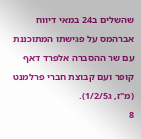שהשלים ב24 במאי דיווח אברהמס על פגישתו המתוכננת עם שר ההסברה אלפרד דאף קופר ועם קבוצת חברי פרלמנט (מ"ז, ג1/2/5).
8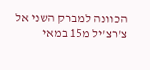הכוונה למברק השני אל צ'רצ'יל מ15 במאי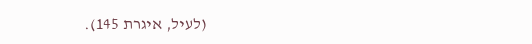(לעיל, איגרת 145).